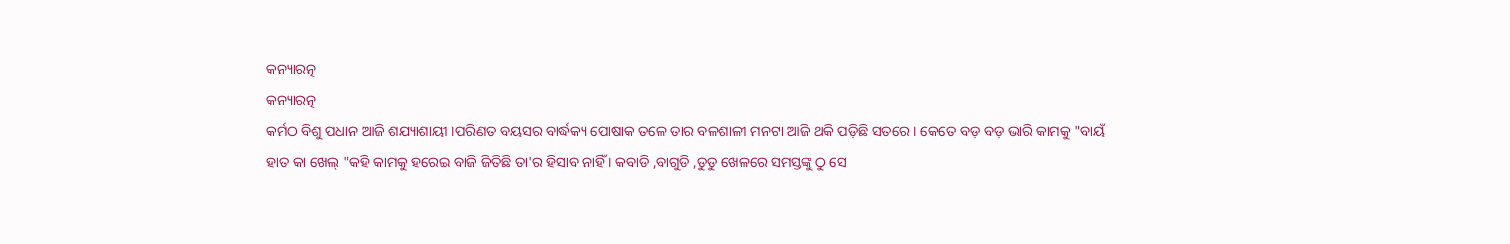କନ୍ୟାରତ୍ନ
କନ୍ୟାରତ୍ନ
କର୍ମଠ ବିଶୁ ପଧାନ ଆଜି ଶଯ୍ୟାଶାୟୀ ।ପରିଣତ ବୟସର ବାର୍ଦ୍ଧକ୍ୟ ପୋଷାକ ତଳେ ତାର ବଳଶାଳୀ ମନଟା ଆଜି ଥକି ପଡ଼ିଛି ସତରେ । କେତେ ବଡ଼ ବଡ଼ ଭାରି କାମକୁ "ବାୟଁ ହାତ କା ଖେଲ୍ "କହି କାମକୁ ହରେଇ ବାଜି ଜିତିଛି ତା'ର ହିସାବ ନାହିଁ । କବାଡି ,ବାଗୁଡି ,ଡୁଡୁ ଖେଳରେ ସମସ୍ତଙ୍କୁ ଠୁ ସେ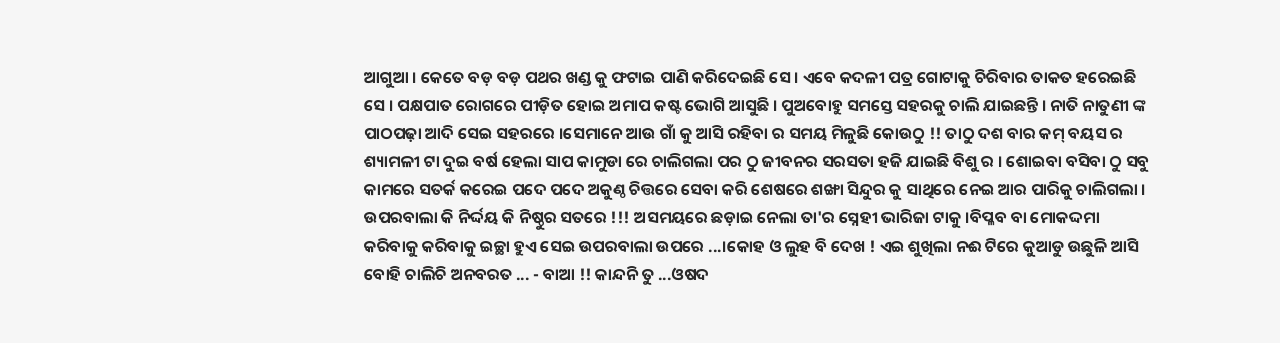ଆଗୁଆ । କେତେ ବଡ଼ ବଡ଼ ପଥର ଖଣ୍ଡ କୁ ଫଟାଇ ପାଣି କରିଦେଇଛି ସେ । ଏବେ କଦଳୀ ପତ୍ର ଗୋଟାକୁ ଚିରିବାର ତାକତ ହରେଇଛି ସେ । ପକ୍ଷପାତ ରୋଗରେ ପୀଡ଼ିତ ହୋଇ ଅମାପ କଷ୍ଟ ଭୋଗି ଆସୁଛି । ପୁଅବୋହୁ ସମସ୍ତେ ସହରକୁ ଚାଲି ଯାଇଛନ୍ତି । ନାତି ନାତୁଣୀ ଙ୍କ ପାଠପଢ଼ା ଆଦି ସେଇ ସହରରେ ।ସେମାନେ ଆଉ ଗାଁ କୁ ଆସି ରହିବା ର ସମୟ ମିଳୁଛି କୋଉଠୁ !! ତାଠୁ ଦଶ ବାର କମ୍ ବୟସ ର ଶ୍ୟାମଳୀ ଟା ଦୁଇ ବର୍ଷ ହେଲା ସାପ କାମୁଡା ରେ ଚାଲିଗଲା ପର ଠୁ ଜୀବନର ସରସତା ହଜି ଯାଇଛି ବିଶୁ ର । ଶୋଇବା ବସିବା ଠୁ ସବୁ କାମରେ ସତର୍କ କରେଇ ପଦେ ପଦେ ଅକୁଣ୍ଠ ଚିତ୍ତରେ ସେବା କରି ଶେଷରେ ଶଙ୍ଖା ସିନ୍ଦୁର କୁ ସାଥିରେ ନେଇ ଆର ପାରିକୁ ଚାଲିଗଲା । ଉପରବାଲା କି ନିର୍ଦ୍ଦୟ କି ନିଷ୍ଠୁର ସତରେ !!! ଅସମୟରେ ଛଡ଼ାଇ ନେଲା ତା'ର ସ୍ନେହୀ ଭାରିଜା ଟାକୁ ।ବିପ୍ଳବ ବା ମୋକଦ୍ଦମା କରିବାକୁ କରିବାକୁ ଇଚ୍ଛା ହୁଏ ସେଇ ଉପରବାଲା ଉପରେ ...।କୋହ ଓ ଲୁହ ବି ଦେଖ ! ଏଇ ଶୁଖିଲା ନଈ ଟିରେ କୁଆଡୁ ଉଛୁଳି ଆସି ବୋହି ଚାଲିଚି ଅନବରତ ... - ବାଆ !! କାନ୍ଦନି ତୁ ...ଓଷଦ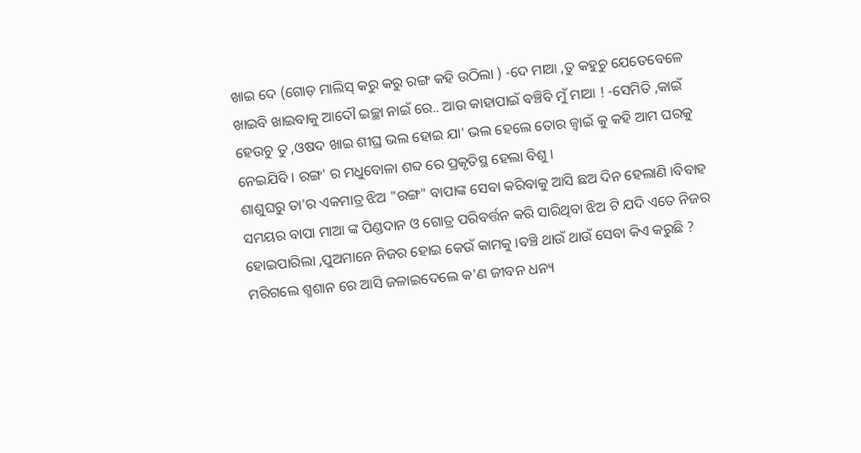ଖାଇ ଦେ (ଗୋଡ଼ ମାଲିସ୍ କରୁ କରୁ ରଙ୍ଗ କହି ଉଠିଲା ) -ଦେ ମାଆ ,ତୁ କହୁଚୁ ଯେତେବେଳେ ଖାଇବି ଖାଇବାକୁ ଆଦୌ ଇଚ୍ଛା ନାଇଁ ରେ.. ଆଉ କାହାପାଇଁ ବଞ୍ଚିବି ମୁଁ ମାଆ ! -ସେମିତି ,କାଇଁ ହେଉଚୁ ତୁ ,ଓଷଦ ଖାଇ ଶୀଘ୍ର ଭଲ ହୋଇ ଯା' ଭଲ ହେଲେ ତୋର ଜ୍ଵାଇଁ କୁ କହି ଆମ ଘରକୁ ନେଇଯିବି । ରଙ୍ଗ' ର ମଧୁବୋଳା ଶବ୍ଦ ରେ ପ୍ରକୃତିସ୍ଥ ହେଲା ବିଶୁ ।
ଶାଶୁଘରୁ ତା'ର ଏକମାତ୍ର ଝିଅ "ରଙ୍ଗ" ବାପାଙ୍କ ସେବା କରିବାକୁ ଆସି ଛଅ ଦିନ ହେଲାଣି ।ବିବାହ ସମୟର ବାପା ମାଆ ଙ୍କ ପିଣ୍ଡଦାନ ଓ ଗୋତ୍ର ପରିବର୍ତ୍ତନ କରି ସାରିଥିବା ଝିଅ ଟି ଯଦି ଏତେ ନିଜର ହୋଇପାରିଲା ,ପୁଅମାନେ ନିଜର ହୋଇ କେଉଁ କାମକୁ ।ବଞ୍ଚି ଥାଉଁ ଥାଉଁ ସେବା କିଏ କରୁଛି ? ମରିଗଲେ ଶ୍ମଶାନ ରେ ଆସି ଜଳାଇଦେଲେ କ'ଣ ଜୀବନ ଧନ୍ୟ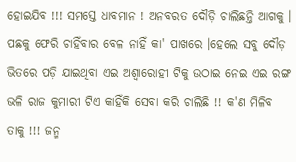ହୋଇଯିବ !!! ସମସ୍ତେ ଧାବମାନ ! ଅନବରତ ଦୌଡ଼ି ଚାଲିଛନ୍ତି ଆଗକୁ । ପଛକୁ ଫେରି ଚାହିଁବାର ବେଳ ନାହିଁ କା' ପାଖରେ ।ହେଲେ ସବୁ ଦୌଡ଼ ଭିତରେ ପଡ଼ି ଯାଇଥିବା ଏଇ ଅଶ୍ଵାରୋହୀ ଟିକୁ ଉଠାଇ ନେଇ ଏଇ ରଙ୍ଗ ଭଳି ରାଜ କୁମାରୀ ଟିଏ କାହିଁକି ସେବା କରି ଚାଲିଛି !! କ'ଣ ମିଳିବ ତାକୁ !!! ଜନ୍ମ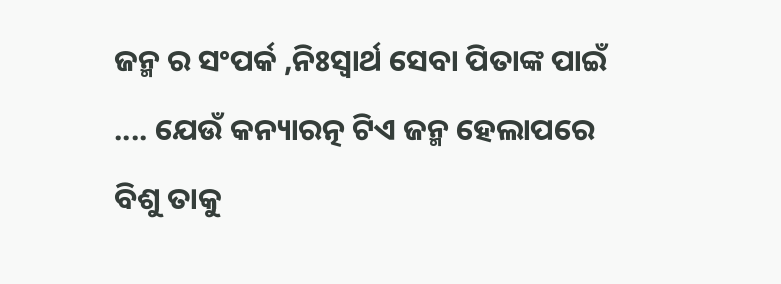ଜନ୍ମ ର ସଂପର୍କ ,ନିଃସ୍ଵାର୍ଥ ସେବା ପିତାଙ୍କ ପାଇଁ .... ଯେଉଁ କନ୍ୟାରତ୍ନ ଟିଏ ଜନ୍ମ ହେଲାପରେ ବିଶୁ ତାକୁ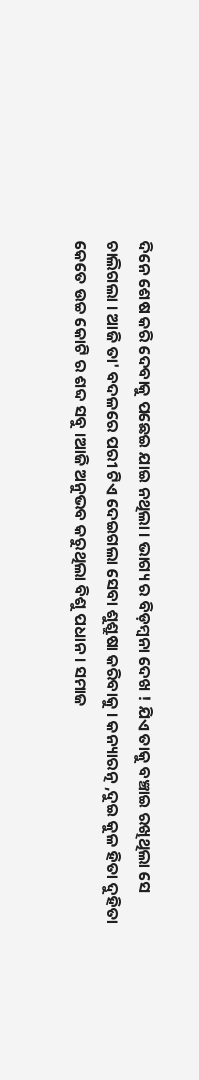ଦିନେ ଶେଷ କରି ଦେବାକୁ ପଛେଇ ଯାଇ ନଥିଲା । ଭାଗ୍ୟ ର ବିଡ଼ମ୍ଵନା ଦେଖ ! ଯିଏ ତାକୁ ବଞ୍ଚାଇ ରଖିଥିଲା ସେ ଚାଲିଗଲା । ଆଜି ତା' ବଦଳରେ ପରୀ ଟିଏ ଦେଇଗଲା ସେବା ଶୁଶ୍ରୁଷା କରିବାକୁ । କନ୍ୟାରତ୍ନ ,ଦୁଇ କୁଳ ହିତା ଦୁହିତା କେତେ ଉଚ୍ଚ କୋଟି ର ଶବ୍ଦ ସବୁ ।ଆଜି ଅନୁଭବ କରୁଥିଲା ବିଶୁ ପଧାନ । ସମାଜ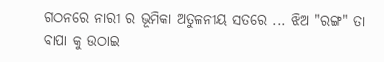ଗଠନରେ ନାରୀ ର ଭୂମିକା ଅତୁଳନୀୟ ସତରେ ... ଝିଅ "ରଙ୍ଗ" ତା ବାପା କୁ ଉଠାଇ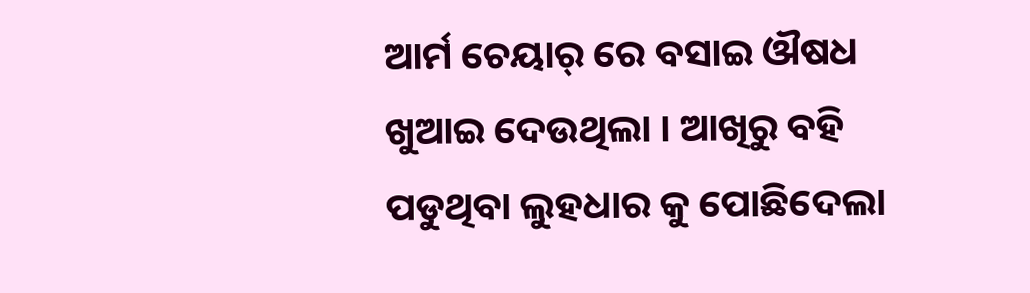ଆର୍ମ ଚେୟାର୍ ରେ ବସାଇ ଔଷଧ ଖୁଆଇ ଦେଉଥିଲା । ଆଖିରୁ ବହି ପଡୁଥିବା ଲୁହଧାର କୁ ପୋଛିଦେଲା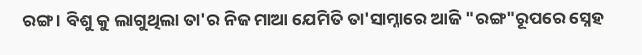ରଙ୍ଗ । ବିଶୁ କୁ ଲାଗୁଥିଲା ତା'ର ନିଜ ମାଆ ଯେମିତି ତା'ସାମ୍ନାରେ ଆଜି "ରଙ୍ଗ"ରୂପରେ ସ୍ନେହ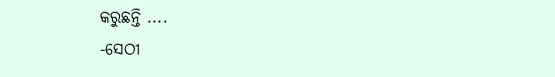କରୁଛନ୍ତି ....
-ସେଠୀ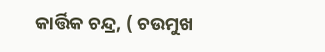କାର୍ତ୍ତିକ ଚନ୍ଦ୍ର, ( ଚଉମୁଖ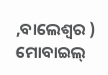,ବାଲେଶ୍ଵର )
ମୋବାଇଲ୍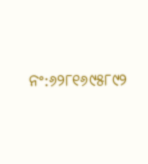ନଂ:୬୨୮୧୬୯୫୮୯୨